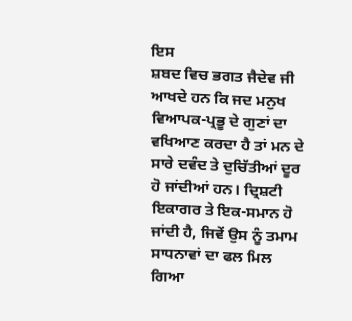ਇਸ
ਸ਼ਬਦ ਵਿਚ ਭਗਤ ਜੈਦੇਵ ਜੀ ਆਖਦੇ ਹਨ ਕਿ ਜਦ ਮਨੁਖ ਵਿਆਪਕ-ਪ੍ਰਭੂ ਦੇ ਗੁਣਾਂ ਦਾ ਵਖਿਆਣ ਕਰਦਾ ਹੈ ਤਾਂ ਮਨ ਦੇ ਸਾਰੇ ਦਵੰਦ ਤੇ ਦੁਚਿੱਤੀਆਂ ਦੂਰ ਹੋ ਜਾਂਦੀਆਂ ਹਨ। ਦ੍ਰਿਸ਼ਟੀ ਇਕਾਗਰ ਤੇ ਇਕ-ਸਮਾਨ ਹੋ ਜਾਂਦੀ ਹੈ, ਜਿਵੇਂ ਉਸ ਨੂੰ ਤਮਾਮ ਸਾਧਨਾਵਾਂ ਦਾ ਫਲ ਮਿਲ ਗਿਆ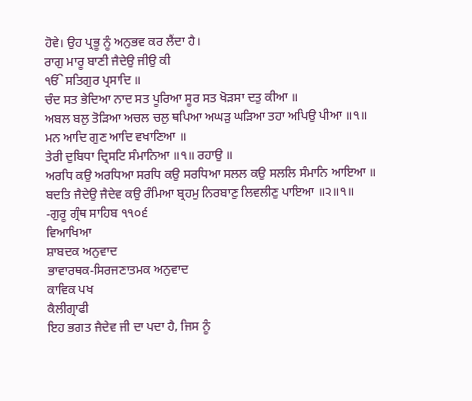ਹੋਵੇ। ਉਹ ਪ੍ਰਭੂ ਨੂੰ ਅਨੁਭਵ ਕਰ ਲੈਂਦਾ ਹੈ।
ਰਾਗੁ ਮਾਰੂ ਬਾਣੀ ਜੈਦੇਉ ਜੀਉ ਕੀ
ੴ ਸਤਿਗੁਰ ਪ੍ਰਸਾਦਿ ॥
ਚੰਦ ਸਤ ਭੇਦਿਆ ਨਾਦ ਸਤ ਪੂਰਿਆ ਸੂਰ ਸਤ ਖੋੜਸਾ ਦਤੁ ਕੀਆ ॥
ਅਬਲ ਬਲੁ ਤੋੜਿਆ ਅਚਲ ਚਲੁ ਥਪਿਆ ਅਘੜੁ ਘੜਿਆ ਤਹਾ ਅਪਿਉ ਪੀਆ ॥੧॥
ਮਨ ਆਦਿ ਗੁਣ ਆਦਿ ਵਖਾਣਿਆ ॥
ਤੇਰੀ ਦੁਬਿਧਾ ਦ੍ਰਿਸਟਿ ਸੰਮਾਨਿਆ ॥੧॥ ਰਹਾਉ ॥
ਅਰਧਿ ਕਉ ਅਰਧਿਆ ਸਰਧਿ ਕਉ ਸਰਧਿਆ ਸਲਲ ਕਉ ਸਲਲਿ ਸੰਮਾਨਿ ਆਇਆ ॥
ਬਦਤਿ ਜੈਦੇਉ ਜੈਦੇਵ ਕਉ ਰੰਮਿਆ ਬ੍ਰਹਮੁ ਨਿਰਬਾਣੁ ਲਿਵਲੀਣੁ ਪਾਇਆ ॥੨॥੧॥
-ਗੁਰੂ ਗ੍ਰੰਥ ਸਾਹਿਬ ੧੧੦੬
ਵਿਆਖਿਆ
ਸ਼ਾਬਦਕ ਅਨੁਵਾਦ
ਭਾਵਾਰਥਕ-ਸਿਰਜਣਾਤਮਕ ਅਨੁਵਾਦ
ਕਾਵਿਕ ਪਖ
ਕੈਲੀਗ੍ਰਾਫੀ
ਇਹ ਭਗਤ ਜੈਦੇਵ ਜੀ ਦਾ ਪਦਾ ਹੈ, ਜਿਸ ਨੂੰ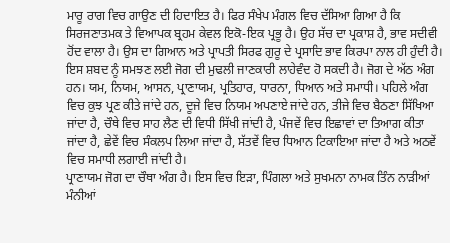ਮਾਰੂ ਰਾਗ ਵਿਚ ਗਾਉਣ ਦੀ ਹਿਦਾਇਤ ਹੈ। ਫਿਰ ਸੰਖੇਪ ਮੰਗਲ ਵਿਚ ਦੱਸਿਆ ਗਿਆ ਹੈ ਕਿ ਸਿਰਜਣਾਤਮਕ ਤੇ ਵਿਆਪਕ ਬ੍ਰਹਮ ਕੇਵਲ ਇਕੋ-ਇਕ ਪ੍ਰਭੂ ਹੈ। ਉਹ ਸੱਚ ਦਾ ਪ੍ਰਕਾਸ਼ ਹੈ, ਭਾਵ ਸਦੀਵੀ ਹੋਂਦ ਵਾਲਾ ਹੈ। ਉਸ ਦਾ ਗਿਆਨ ਅਤੇ ਪ੍ਰਾਪਤੀ ਸਿਰਫ ਗੁਰੂ ਦੇ ਪ੍ਰਸਾਦਿ ਭਾਵ ਕਿਰਪਾ ਨਾਲ ਹੀ ਹੁੰਦੀ ਹੈ।
ਇਸ ਸ਼ਬਦ ਨੂੰ ਸਮਝਣ ਲਈ ਜੋਗ ਦੀ ਮੁਢਲੀ ਜਾਣਕਾਰੀ ਲਾਹੇਵੰਦ ਹੋ ਸਕਦੀ ਹੈ। ਜੋਗ ਦੇ ਅੱਠ ਅੰਗ ਹਨ। ਯਮ, ਨਿਯਮ, ਆਸਨ, ਪ੍ਰਾਣਾਯਮ, ਪ੍ਰਤਿਹਾਰ, ਧਾਰਨਾ, ਧਿਆਨ ਅਤੇ ਸਮਾਧੀ। ਪਹਿਲੇ ਅੰਗ ਵਿਚ ਕੁਝ ਪ੍ਰਣ ਕੀਤੇ ਜਾਂਦੇ ਹਨ, ਦੂਜੇ ਵਿਚ ਨਿਯਮ ਅਪਣਾਏ ਜਾਂਦੇ ਹਨ, ਤੀਜੇ ਵਿਚ ਬੈਠਣਾ ਸਿੱਖਿਆ ਜਾਂਦਾ ਹੈ, ਚੌਥੇ ਵਿਚ ਸਾਹ ਲੈਣ ਦੀ ਵਿਧੀ ਸਿੱਖੀ ਜਾਂਦੀ ਹੈ, ਪੰਜਵੇਂ ਵਿਚ ਇਛਾਵਾਂ ਦਾ ਤਿਆਗ ਕੀਤਾ ਜਾਂਦਾ ਹੈ, ਛੇਵੇਂ ਵਿਚ ਸੰਕਲਪ ਲਿਆ ਜਾਂਦਾ ਹੈ, ਸੱਤਵੇਂ ਵਿਚ ਧਿਆਨ ਟਿਕਾਇਆ ਜਾਂਦਾ ਹੈ ਅਤੇ ਅਠਵੇਂ ਵਿਚ ਸਮਾਧੀ ਲਗਾਈ ਜਾਂਦੀ ਹੈ।
ਪ੍ਰਾਣਾਯਮ ਜੋਗ ਦਾ ਚੌਥਾ ਅੰਗ ਹੈ। ਇਸ ਵਿਚ ਇੜਾ, ਪਿੰਗਲਾ ਅਤੇ ਸੁਖਮਨਾ ਨਾਮਕ ਤਿੰਨ ਨਾੜੀਆਂ ਮੰਨੀਆਂ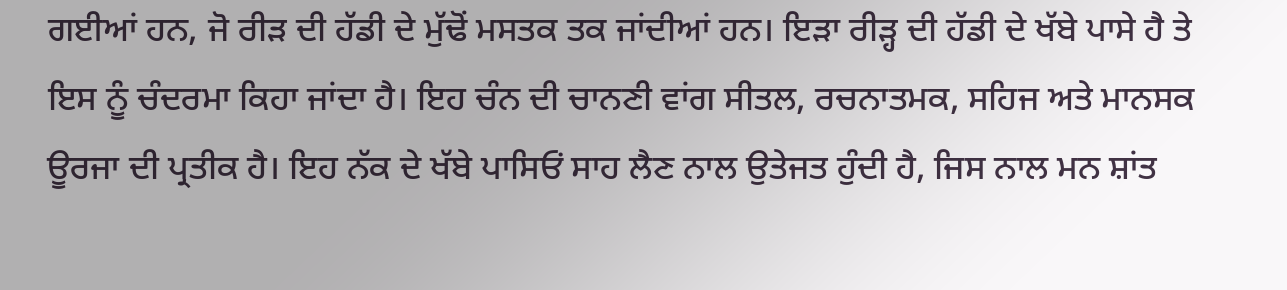ਗਈਆਂ ਹਨ, ਜੋ ਰੀੜ ਦੀ ਹੱਡੀ ਦੇ ਮੁੱਢੋਂ ਮਸਤਕ ਤਕ ਜਾਂਦੀਆਂ ਹਨ। ਇੜਾ ਰੀੜ੍ਹ ਦੀ ਹੱਡੀ ਦੇ ਖੱਬੇ ਪਾਸੇ ਹੈ ਤੇ ਇਸ ਨੂੰ ਚੰਦਰਮਾ ਕਿਹਾ ਜਾਂਦਾ ਹੈ। ਇਹ ਚੰਨ ਦੀ ਚਾਨਣੀ ਵਾਂਗ ਸੀਤਲ, ਰਚਨਾਤਮਕ, ਸਹਿਜ ਅਤੇ ਮਾਨਸਕ ਊਰਜਾ ਦੀ ਪ੍ਰਤੀਕ ਹੈ। ਇਹ ਨੱਕ ਦੇ ਖੱਬੇ ਪਾਸਿਓਂ ਸਾਹ ਲੈਣ ਨਾਲ ਉਤੇਜਤ ਹੁੰਦੀ ਹੈ, ਜਿਸ ਨਾਲ ਮਨ ਸ਼ਾਂਤ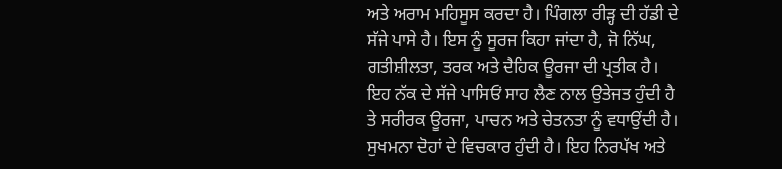ਅਤੇ ਅਰਾਮ ਮਹਿਸੂਸ ਕਰਦਾ ਹੈ। ਪਿੰਗਲਾ ਰੀੜ੍ਹ ਦੀ ਹੱਡੀ ਦੇ ਸੱਜੇ ਪਾਸੇ ਹੈ। ਇਸ ਨੂੰ ਸੂਰਜ ਕਿਹਾ ਜਾਂਦਾ ਹੈ, ਜੋ ਨਿੱਘ, ਗਤੀਸ਼ੀਲਤਾ, ਤਰਕ ਅਤੇ ਦੈਹਿਕ ਊਰਜਾ ਦੀ ਪ੍ਰਤੀਕ ਹੈ। ਇਹ ਨੱਕ ਦੇ ਸੱਜੇ ਪਾਸਿਓਂ ਸਾਹ ਲੈਣ ਨਾਲ ਉਤੇਜਤ ਹੁੰਦੀ ਹੈ ਤੇ ਸਰੀਰਕ ਊਰਜਾ, ਪਾਚਨ ਅਤੇ ਚੇਤਨਤਾ ਨੂੰ ਵਧਾਉਂਦੀ ਹੈ। ਸੁਖਮਨਾ ਦੋਹਾਂ ਦੇ ਵਿਚਕਾਰ ਹੁੰਦੀ ਹੈ। ਇਹ ਨਿਰਪੱਖ ਅਤੇ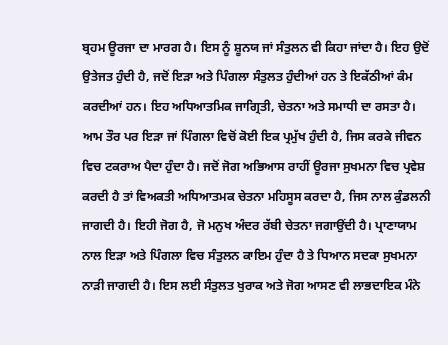ਬ੍ਰਹਮ ਊਰਜਾ ਦਾ ਮਾਰਗ ਹੈ। ਇਸ ਨੂੰ ਸ਼ੂਨਯ ਜਾਂ ਸੰਤੁਲਨ ਵੀ ਕਿਹਾ ਜਾਂਦਾ ਹੈ। ਇਹ ਉਦੋਂ ਉਤੇਜਤ ਹੁੰਦੀ ਹੈ, ਜਦੋਂ ਇੜਾ ਅਤੇ ਪਿੰਗਲਾ ਸੰਤੁਲਤ ਹੁੰਦੀਆਂ ਹਨ ਤੇ ਇਕੱਠੀਆਂ ਕੰਮ ਕਰਦੀਆਂ ਹਨ। ਇਹ ਅਧਿਆਤਮਿਕ ਜਾਗ੍ਰਿਤੀ, ਚੇਤਨਾ ਅਤੇ ਸਮਾਧੀ ਦਾ ਰਸਤਾ ਹੈ।
ਆਮ ਤੌਰ ਪਰ ਇੜਾ ਜਾਂ ਪਿੰਗਲਾ ਵਿਚੋਂ ਕੋਈ ਇਕ ਪ੍ਰਮੁੱਖ ਹੁੰਦੀ ਹੈ, ਜਿਸ ਕਰਕੇ ਜੀਵਨ ਵਿਚ ਟਕਰਾਅ ਪੈਦਾ ਹੁੰਦਾ ਹੈ। ਜਦੋਂ ਜੋਗ ਅਭਿਆਸ ਰਾਹੀਂ ਊਰਜਾ ਸੁਖਮਨਾ ਵਿਚ ਪ੍ਰਵੇਸ਼ ਕਰਦੀ ਹੈ ਤਾਂ ਵਿਅਕਤੀ ਅਧਿਆਤਮਕ ਚੇਤਨਾ ਮਹਿਸੂਸ ਕਰਦਾ ਹੈ, ਜਿਸ ਨਾਲ ਕੁੰਡਲਨੀ ਜਾਗਦੀ ਹੈ। ਇਹੀ ਜੋਗ ਹੈ, ਜੋ ਮਨੁਖ ਅੰਦਰ ਰੱਬੀ ਚੇਤਨਾ ਜਗਾਉਂਦੀ ਹੈ। ਪ੍ਰਾਣਾਯਾਮ ਨਾਲ ਇੜਾ ਅਤੇ ਪਿੰਗਲਾ ਵਿਚ ਸੰਤੁਲਨ ਕਾਇਮ ਹੁੰਦਾ ਹੈ ਤੇ ਧਿਆਨ ਸਦਕਾ ਸੁਖਮਨਾ ਨਾੜੀ ਜਾਗਦੀ ਹੈ। ਇਸ ਲਈ ਸੰਤੁਲਤ ਖੁਰਾਕ ਅਤੇ ਜੋਗ ਆਸਣ ਵੀ ਲਾਭਦਾਇਕ ਮੰਨੇ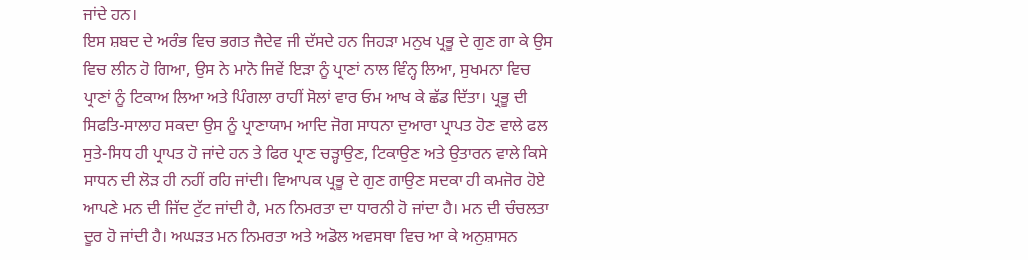ਜਾਂਦੇ ਹਨ।
ਇਸ ਸ਼ਬਦ ਦੇ ਅਰੰਭ ਵਿਚ ਭਗਤ ਜੈਦੇਵ ਜੀ ਦੱਸਦੇ ਹਨ ਜਿਹੜਾ ਮਨੁਖ ਪ੍ਰਭੂ ਦੇ ਗੁਣ ਗਾ ਕੇ ਉਸ ਵਿਚ ਲੀਨ ਹੋ ਗਿਆ, ਉਸ ਨੇ ਮਾਨੋ ਜਿਵੇਂ ਇੜਾ ਨੂੰ ਪ੍ਰਾਣਾਂ ਨਾਲ ਵਿੰਨ੍ਹ ਲਿਆ, ਸੁਖਮਨਾ ਵਿਚ ਪ੍ਰਾਣਾਂ ਨੂੰ ਟਿਕਾਅ ਲਿਆ ਅਤੇ ਪਿੰਗਲਾ ਰਾਹੀਂ ਸੋਲਾਂ ਵਾਰ ਓਮ ਆਖ ਕੇ ਛੱਡ ਦਿੱਤਾ। ਪ੍ਰਭੂ ਦੀ ਸਿਫਤਿ-ਸਾਲਾਹ ਸਕਦਾ ਉਸ ਨੂੰ ਪ੍ਰਾਣਾਯਾਮ ਆਦਿ ਜੋਗ ਸਾਧਨਾ ਦੁਆਰਾ ਪ੍ਰਾਪਤ ਹੋਣ ਵਾਲੇ ਫਲ ਸੁਤੇ-ਸਿਧ ਹੀ ਪ੍ਰਾਪਤ ਹੋ ਜਾਂਦੇ ਹਨ ਤੇ ਫਿਰ ਪ੍ਰਾਣ ਚੜ੍ਹਾਉਣ, ਟਿਕਾਉਣ ਅਤੇ ਉਤਾਰਨ ਵਾਲੇ ਕਿਸੇ ਸਾਧਨ ਦੀ ਲੋੜ ਹੀ ਨਹੀਂ ਰਹਿ ਜਾਂਦੀ। ਵਿਆਪਕ ਪ੍ਰਭੂ ਦੇ ਗੁਣ ਗਾਉਣ ਸਦਕਾ ਹੀ ਕਮਜੋਰ ਹੋਏ ਆਪਣੇ ਮਨ ਦੀ ਜਿੱਦ ਟੁੱਟ ਜਾਂਦੀ ਹੈ, ਮਨ ਨਿਮਰਤਾ ਦਾ ਧਾਰਨੀ ਹੋ ਜਾਂਦਾ ਹੈ। ਮਨ ਦੀ ਚੰਚਲਤਾ ਦੂਰ ਹੋ ਜਾਂਦੀ ਹੈ। ਅਘੜਤ ਮਨ ਨਿਮਰਤਾ ਅਤੇ ਅਡੋਲ ਅਵਸਥਾ ਵਿਚ ਆ ਕੇ ਅਨੁਸ਼ਾਸਨ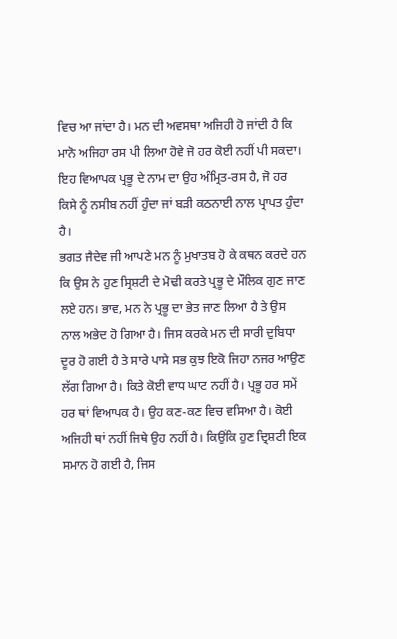ਵਿਚ ਆ ਜਾਂਦਾ ਹੈ। ਮਨ ਦੀ ਅਵਸਥਾ ਅਜਿਹੀ ਹੋ ਜਾਂਦੀ ਹੈ ਕਿ ਮਾਨੋ ਅਜਿਹਾ ਰਸ ਪੀ ਲਿਆ ਹੋਵੇ ਜੋ ਹਰ ਕੋਈ ਨਹੀਂ ਪੀ ਸਕਦਾ। ਇਹ ਵਿਆਪਕ ਪ੍ਰਭੂ ਦੇ ਨਾਮ ਦਾ ਉਹ ਅੰਮ੍ਰਿਤ-ਰਸ ਹੈ, ਜੋ ਹਰ ਕਿਸੇ ਨੂੰ ਨਸੀਬ ਨਹੀਂ ਹੁੰਦਾ ਜਾਂ ਬੜੀ ਕਠਨਾਈ ਨਾਲ ਪ੍ਰਾਪਤ ਹੁੰਦਾ ਹੈ।
ਭਗਤ ਜੈਦੇਵ ਜੀ ਆਪਣੇ ਮਨ ਨੂੰ ਮੁਖਾਤਬ ਹੋ ਕੇ ਕਥਨ ਕਰਦੇ ਹਨ ਕਿ ਉਸ ਨੇ ਹੁਣ ਸ੍ਰਿਸ਼ਟੀ ਦੇ ਮੋਢੀ ਕਰਤੇ ਪ੍ਰਭੂ ਦੇ ਮੌਲਿਕ ਗੁਣ ਜਾਣ ਲਏ ਹਨ। ਭਾਵ, ਮਨ ਨੇ ਪ੍ਰਭੂ ਦਾ ਭੇਤ ਜਾਣ ਲਿਆ ਹੈ ਤੇ ਉਸ ਨਾਲ ਅਭੇਦ ਹੋ ਗਿਆ ਹੈ। ਜਿਸ ਕਰਕੇ ਮਨ ਦੀ ਸਾਰੀ ਦੁਬਿਧਾ ਦੂਰ ਹੋ ਗਈ ਹੈ ਤੇ ਸਾਰੇ ਪਾਸੇ ਸਭ ਕੁਝ ਇਕੋ ਜਿਹਾ ਨਜਰ ਆਉਣ ਲੱਗ ਗਿਆ ਹੈ। ਕਿਤੇ ਕੋਈ ਵਾਧ ਘਾਟ ਨਹੀਂ ਹੈ। ਪ੍ਰਭੂ ਹਰ ਸਮੇਂ ਹਰ ਥਾਂ ਵਿਆਪਕ ਹੈ। ਉਹ ਕਣ-ਕਣ ਵਿਚ ਵਸਿਆ ਹੈ। ਕੋਈ ਅਜਿਹੀ ਥਾਂ ਨਹੀਂ ਜਿਥੇ ਉਹ ਨਹੀਂ ਹੈ। ਕਿਉਂਕਿ ਹੁਣ ਦ੍ਰਿਸ਼ਟੀ ਇਕ ਸਮਾਨ ਹੋ ਗਈ ਹੈ, ਜਿਸ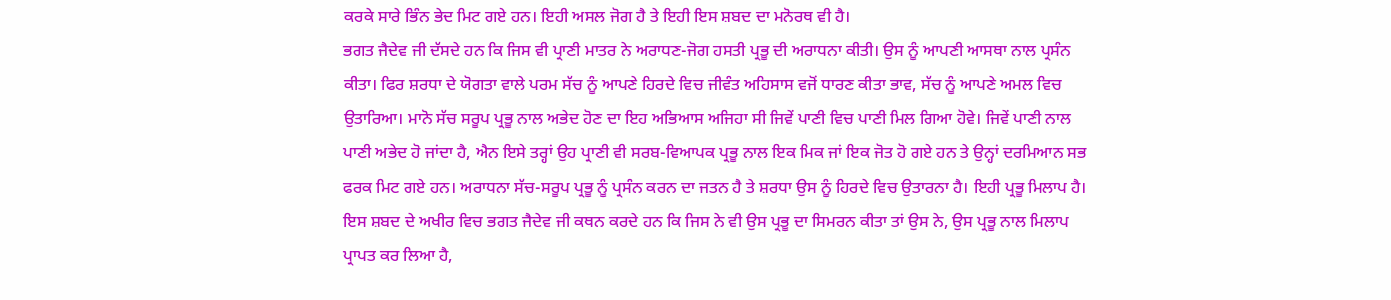ਕਰਕੇ ਸਾਰੇ ਭਿੰਨ ਭੇਦ ਮਿਟ ਗਏ ਹਨ। ਇਹੀ ਅਸਲ ਜੋਗ ਹੈ ਤੇ ਇਹੀ ਇਸ ਸ਼ਬਦ ਦਾ ਮਨੋਰਥ ਵੀ ਹੈ।
ਭਗਤ ਜੈਦੇਵ ਜੀ ਦੱਸਦੇ ਹਨ ਕਿ ਜਿਸ ਵੀ ਪ੍ਰਾਣੀ ਮਾਤਰ ਨੇ ਅਰਾਧਣ-ਜੋਗ ਹਸਤੀ ਪ੍ਰਭੂ ਦੀ ਅਰਾਧਨਾ ਕੀਤੀ। ਉਸ ਨੂੰ ਆਪਣੀ ਆਸਥਾ ਨਾਲ ਪ੍ਰਸੰਨ ਕੀਤਾ। ਫਿਰ ਸ਼ਰਧਾ ਦੇ ਯੋਗਤਾ ਵਾਲੇ ਪਰਮ ਸੱਚ ਨੂੰ ਆਪਣੇ ਹਿਰਦੇ ਵਿਚ ਜੀਵੰਤ ਅਹਿਸਾਸ ਵਜੋਂ ਧਾਰਣ ਕੀਤਾ ਭਾਵ, ਸੱਚ ਨੂੰ ਆਪਣੇ ਅਮਲ ਵਿਚ ਉਤਾਰਿਆ। ਮਾਨੋ ਸੱਚ ਸਰੂਪ ਪ੍ਰਭੂ ਨਾਲ ਅਭੇਦ ਹੋਣ ਦਾ ਇਹ ਅਭਿਆਸ ਅਜਿਹਾ ਸੀ ਜਿਵੇਂ ਪਾਣੀ ਵਿਚ ਪਾਣੀ ਮਿਲ ਗਿਆ ਹੋਵੇ। ਜਿਵੇਂ ਪਾਣੀ ਨਾਲ ਪਾਣੀ ਅਭੇਦ ਹੋ ਜਾਂਦਾ ਹੈ, ਐਨ ਇਸੇ ਤਰ੍ਹਾਂ ਉਹ ਪ੍ਰਾਣੀ ਵੀ ਸਰਬ-ਵਿਆਪਕ ਪ੍ਰਭੂ ਨਾਲ ਇਕ ਮਿਕ ਜਾਂ ਇਕ ਜੋਤ ਹੋ ਗਏ ਹਨ ਤੇ ਉਨ੍ਹਾਂ ਦਰਮਿਆਨ ਸਭ ਫਰਕ ਮਿਟ ਗਏ ਹਨ। ਅਰਾਧਨਾ ਸੱਚ-ਸਰੂਪ ਪ੍ਰਭੂ ਨੂੰ ਪ੍ਰਸੰਨ ਕਰਨ ਦਾ ਜਤਨ ਹੈ ਤੇ ਸ਼ਰਧਾ ਉਸ ਨੂੰ ਹਿਰਦੇ ਵਿਚ ਉਤਾਰਨਾ ਹੈ। ਇਹੀ ਪ੍ਰਭੂ ਮਿਲਾਪ ਹੈ।
ਇਸ ਸ਼ਬਦ ਦੇ ਅਖੀਰ ਵਿਚ ਭਗਤ ਜੈਦੇਵ ਜੀ ਕਥਨ ਕਰਦੇ ਹਨ ਕਿ ਜਿਸ ਨੇ ਵੀ ਉਸ ਪ੍ਰਭੂ ਦਾ ਸਿਮਰਨ ਕੀਤਾ ਤਾਂ ਉਸ ਨੇ, ਉਸ ਪ੍ਰਭੂ ਨਾਲ ਮਿਲਾਪ ਪ੍ਰਾਪਤ ਕਰ ਲਿਆ ਹੈ,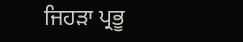ਜਿਹੜਾ ਪ੍ਰਭੂ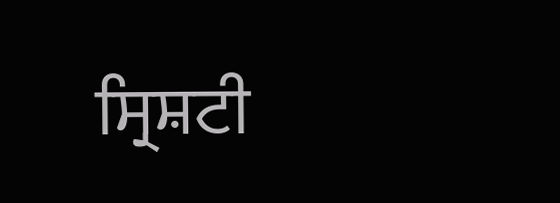ਸ੍ਰਿਸ਼ਟੀ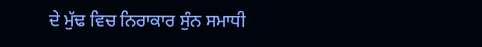ਦੇ ਮੁੱਢ ਵਿਚ ਨਿਰਾਕਾਰ ਸੁੰਨ ਸਮਾਧੀ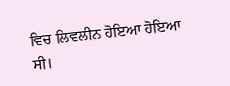ਵਿਚ ਲਿਵਲੀਨ ਹੋਇਆ ਹੋਇਆ ਸੀ।